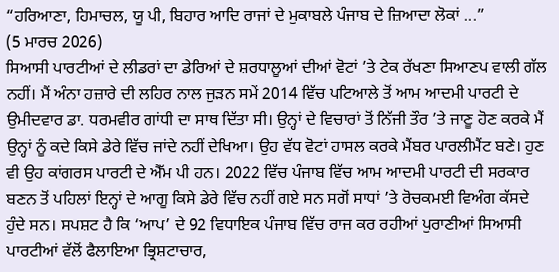“ਹਰਿਆਣਾ, ਹਿਮਾਚਲ, ਯੂ ਪੀ, ਬਿਹਾਰ ਆਦਿ ਰਾਜਾਂ ਦੇ ਮੁਕਾਬਲੇ ਪੰਜਾਬ ਦੇ ਜ਼ਿਆਦਾ ਲੋਕਾਂ ...”
(5 ਮਾਰਚ 2026)
ਸਿਆਸੀ ਪਾਰਟੀਆਂ ਦੇ ਲੀਡਰਾਂ ਦਾ ਡੇਰਿਆਂ ਦੇ ਸ਼ਰਧਾਲੂਆਂ ਦੀਆਂ ਵੋਟਾਂ ’ਤੇ ਟੇਕ ਰੱਖਣਾ ਸਿਆਣਪ ਵਾਲੀ ਗੱਲ ਨਹੀਂ। ਮੈਂ ਅੰਨਾ ਹਜ਼ਾਰੇ ਦੀ ਲਹਿਰ ਨਾਲ ਜੁੜਨ ਸਮੇਂ 2014 ਵਿੱਚ ਪਟਿਆਲੇ ਤੋਂ ਆਮ ਆਦਮੀ ਪਾਰਟੀ ਦੇ ਉਮੀਦਵਾਰ ਡਾ. ਧਰਮਵੀਰ ਗਾਂਧੀ ਦਾ ਸਾਥ ਦਿੱਤਾ ਸੀ। ਉਨ੍ਹਾਂ ਦੇ ਵਿਚਾਰਾਂ ਤੋਂ ਨਿੱਜੀ ਤੌਰ ’ਤੇ ਜਾਣੂ ਹੋਣ ਕਰਕੇ ਮੈਂ ਉਨ੍ਹਾਂ ਨੂੰ ਕਦੇ ਕਿਸੇ ਡੇਰੇ ਵਿੱਚ ਜਾਂਦੇ ਨਹੀਂ ਦੇਖਿਆ। ਉਹ ਵੱਧ ਵੋਟਾਂ ਹਾਸਲ ਕਰਕੇ ਮੈਂਬਰ ਪਾਰਲੀਮੈਂਟ ਬਣੇ। ਹੁਣ ਵੀ ਉਹ ਕਾਂਗਰਸ ਪਾਰਟੀ ਦੇ ਐੱਮ ਪੀ ਹਨ। 2022 ਵਿੱਚ ਪੰਜਾਬ ਵਿੱਚ ਆਮ ਆਦਮੀ ਪਾਰਟੀ ਦੀ ਸਰਕਾਰ ਬਣਨ ਤੋਂ ਪਹਿਲਾਂ ਇਨ੍ਹਾਂ ਦੇ ਆਗੂ ਕਿਸੇ ਡੇਰੇ ਵਿੱਚ ਨਹੀਂ ਗਏ ਸਨ ਸਗੋਂ ਸਾਧਾਂ ’ਤੇ ਰੋਚਕਮਈ ਵਿਅੰਗ ਕੱਸਦੇ ਹੁੰਦੇ ਸਨ। ਸਪਸ਼ਟ ਹੈ ਕਿ ‘ਆਪ’ ਦੇ 92 ਵਿਧਾਇਕ ਪੰਜਾਬ ਵਿੱਚ ਰਾਜ ਕਰ ਰਹੀਆਂ ਪੁਰਾਣੀਆਂ ਸਿਆਸੀ ਪਾਰਟੀਆਂ ਵੱਲੋਂ ਫੈਲਾਇਆ ਭ੍ਰਿਸ਼ਟਾਚਾਰ,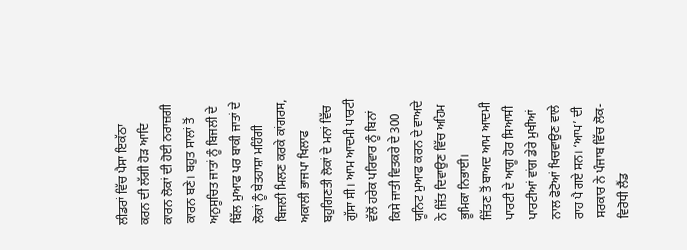ਲੀਡਰਾਂ ਵਿੱਚ ਪੈਸਾ ਇਕੱਠਾ ਕਰਨ ਦੀ ਲੱਗੀ ਹੋੜ ਆਦਿ ਕਾਰਨ ਲੋਕਾਂ ਦੀ ਹੋਈ ਨਰਾਜ਼ਗੀ ਕਾਰਨ ਬਣੇ। ਬਹੁਤ ਸਾਲਾਂ ਤੋਂ ਅਨੁਸੂਚਿਤ ਜਾਤਾਂ ਨੂੰ ਬਿਜਲੀ ਦੇ ਬਿੱਲ ਮੁਆਫ ਪਰ ਬਾਕੀ ਜਾਤਾਂ ਦੇ ਲੋਕਾਂ ਨੂੰ ਬੇਤਹਾਸ਼ਾ ਮਹਿੰਗੀ ਬਿਜਲੀ ਮਿਲਣ ਕਰਕੇ ਕਾਂਗਰਸ, ਅਕਾਲੀ ਭਾਜਪਾ ਖਿਲਾਫ ਬਹੁਗਿਣਤੀ ਲੋਕਾਂ ਦੇ ਮਨਾਂ ਵਿੱਚ ਗੁੱਸਾ ਸੀ। ਆਮ ਆਦਮੀ ਪਾਰਟੀ ਵੱਲੋਂ ਹਰੇਕ ਪਰਿਵਾਰ ਨੂੰ ਬਿਨਾਂ ਕਿਸੇ ਜਾਤੀ ਵਿਤਕਰੇ ਦੇ 300 ਯੂਨਿਟ ਮੁਆਫ ਕਰਨ ਦੇ ਵਾਅਦੇ ਨੇ ਜਿੱਤ ਦਿਵਾਉਣ ਵਿੱਚ ਅਹਿਮ ਭੂਮਿਕਾ ਨਿਭਾਈ।
ਜਿੱਤਣ ਤੋਂ ਬਾਅਦ ਆਮ ਆਦਮੀ ਪਾਰਟੀ ਦੇ ਆਗੂ ਹੋਰ ਸਿਆਸੀ ਪਾਰਟੀਆਂ ਵਾਂਗ ਡੇਰੇ ਮੁਖੀਆਂ ਨਾਲ ਫੋਟੋਆਂ ਖਿਚਵਾਉਣ ਵਾਲੇ ਰਾਹ ਪੈ ਗਏ ਸਨ। ‘ਆਪ’ ਦੀ ਸਰਕਾਰ ਨੇ ਪੰਜਾਬ ਵਿੱਚ ਲੋਕ-ਵਿਰੋਧੀ ਲੈਂਡ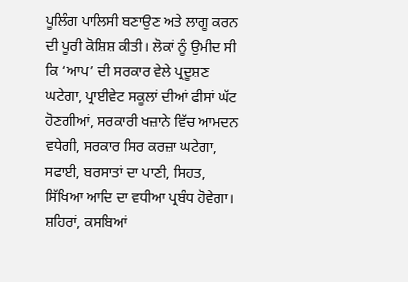ਪੂਲਿੰਗ ਪਾਲਿਸੀ ਬਣਾਉਣ ਅਤੇ ਲਾਗੂ ਕਰਨ ਦੀ ਪੂਰੀ ਕੋਸ਼ਿਸ਼ ਕੀਤੀ। ਲੋਕਾਂ ਨੂੰ ਉਮੀਦ ਸੀ ਕਿ ‘ਆਪ’ ਦੀ ਸਰਕਾਰ ਵੇਲੇ ਪ੍ਰਦੂਸ਼ਣ ਘਟੇਗਾ, ਪ੍ਰਾਈਵੇਟ ਸਕੂਲਾਂ ਦੀਆਂ ਫੀਸਾਂ ਘੱਟ ਹੋਣਗੀਆਂ, ਸਰਕਾਰੀ ਖਜ਼ਾਨੇ ਵਿੱਚ ਆਮਦਨ ਵਧੇਗੀ, ਸਰਕਾਰ ਸਿਰ ਕਰਜ਼ਾ ਘਟੇਗਾ, ਸਫਾਈ, ਬਰਸਾਤਾਂ ਦਾ ਪਾਣੀ, ਸਿਹਤ, ਸਿੱਖਿਆ ਆਦਿ ਦਾ ਵਧੀਆ ਪ੍ਰਬੰਧ ਹੋਵੇਗਾ। ਸ਼ਹਿਰਾਂ, ਕਸਬਿਆਂ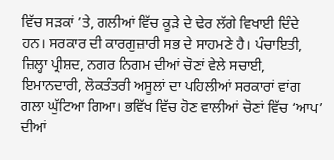ਵਿੱਚ ਸੜਕਾਂ ’ਤੇ, ਗਲੀਆਂ ਵਿੱਚ ਕੂੜੇ ਦੇ ਢੇਰ ਲੱਗੇ ਵਿਖਾਈ ਦਿੰਦੇ ਹਨ। ਸਰਕਾਰ ਦੀ ਕਾਰਗੁਜ਼ਾਰੀ ਸਭ ਦੇ ਸਾਹਮਣੇ ਹੈ। ਪੰਚਾਇਤੀ, ਜ਼ਿਲ੍ਹਾ ਪ੍ਰੀਸ਼ਦ, ਨਗਰ ਨਿਗਮ ਦੀਆਂ ਚੋਣਾਂ ਵੇਲੇ ਸਚਾਈ, ਇਮਾਨਦਾਰੀ, ਲੋਕਤੰਤਰੀ ਅਸੂਲਾਂ ਦਾ ਪਹਿਲੀਆਂ ਸਰਕਾਰਾਂ ਵਾਂਗ ਗਲਾ ਘੁੱਟਿਆ ਗਿਆ। ਭਵਿੱਖ ਵਿੱਚ ਹੋਣ ਵਾਲੀਆਂ ਚੋਣਾਂ ਵਿੱਚ ‘ਆਪ’ ਦੀਆਂ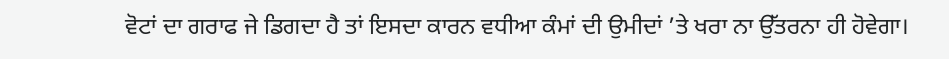ਵੋਟਾਂ ਦਾ ਗਰਾਫ ਜੇ ਡਿਗਦਾ ਹੈ ਤਾਂ ਇਸਦਾ ਕਾਰਨ ਵਧੀਆ ਕੰਮਾਂ ਦੀ ਉਮੀਦਾਂ ’ਤੇ ਖਰਾ ਨਾ ਉੱਤਰਨਾ ਹੀ ਹੋਵੇਗਾ।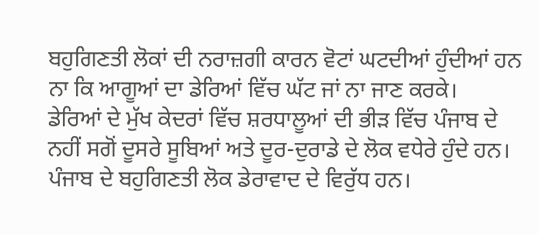ਬਹੁਗਿਣਤੀ ਲੋਕਾਂ ਦੀ ਨਰਾਜ਼ਗੀ ਕਾਰਨ ਵੋਟਾਂ ਘਟਦੀਆਂ ਹੁੰਦੀਆਂ ਹਨ ਨਾ ਕਿ ਆਗੂਆਂ ਦਾ ਡੇਰਿਆਂ ਵਿੱਚ ਘੱਟ ਜਾਂ ਨਾ ਜਾਣ ਕਰਕੇ।
ਡੇਰਿਆਂ ਦੇ ਮੁੱਖ ਕੇਦਰਾਂ ਵਿੱਚ ਸ਼ਰਧਾਲੂਆਂ ਦੀ ਭੀੜ ਵਿੱਚ ਪੰਜਾਬ ਦੇ ਨਹੀਂ ਸਗੋਂ ਦੂਸਰੇ ਸੂਬਿਆਂ ਅਤੇ ਦੂਰ-ਦੁਰਾਡੇ ਦੇ ਲੋਕ ਵਧੇਰੇ ਹੁੰਦੇ ਹਨ। ਪੰਜਾਬ ਦੇ ਬਹੁਗਿਣਤੀ ਲੋਕ ਡੇਰਾਵਾਦ ਦੇ ਵਿਰੁੱਧ ਹਨ।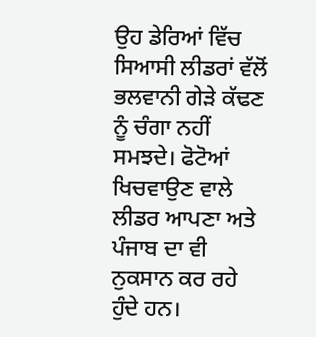ਉਹ ਡੇਰਿਆਂ ਵਿੱਚ ਸਿਆਸੀ ਲੀਡਰਾਂ ਵੱਲੋਂ ਭਲਵਾਨੀ ਗੇੜੇ ਕੱਢਣ ਨੂੰ ਚੰਗਾ ਨਹੀਂ ਸਮਝਦੇ। ਫੋਟੋਆਂ ਖਿਚਵਾਉਣ ਵਾਲੇ ਲੀਡਰ ਆਪਣਾ ਅਤੇ ਪੰਜਾਬ ਦਾ ਵੀ ਨੁਕਸਾਨ ਕਰ ਰਹੇ ਹੁੰਦੇ ਹਨ।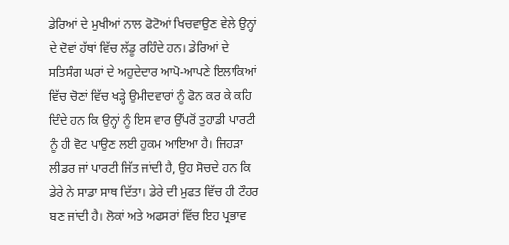ਡੇਰਿਆਂ ਦੇ ਮੁਖੀਆਂ ਨਾਲ ਫੋਟੋਆਂ ਖਿਚਵਾਉਣ ਵੇਲੇ ਉਨ੍ਹਾਂ ਦੇ ਦੋਵਾਂ ਹੱਥਾਂ ਵਿੱਚ ਲੱਡੂ ਰਹਿੰਦੇ ਹਨ। ਡੇਰਿਆਂ ਦੇ ਸਤਿਸੰਗ ਘਰਾਂ ਦੇ ਅਹੁਦੇਦਾਰ ਆਪੋ-ਆਪਣੇ ਇਲਾਕਿਆਂ ਵਿੱਚ ਚੋਣਾਂ ਵਿੱਚ ਖੜ੍ਹੇ ਉਮੀਦਵਾਰਾਂ ਨੂੰ ਫੋਨ ਕਰ ਕੇ ਕਹਿ ਦਿੰਦੇ ਹਨ ਕਿ ਉਨ੍ਹਾਂ ਨੂੰ ਇਸ ਵਾਰ ਉੱਪਰੋਂ ਤੁਹਾਡੀ ਪਾਰਟੀ ਨੂੰ ਹੀ ਵੋਟ ਪਾਉਣ ਲਈ ਹੁਕਮ ਆਇਆ ਹੈ। ਜਿਹੜਾ ਲੀਡਰ ਜਾਂ ਪਾਰਟੀ ਜਿੱਤ ਜਾਂਦੀ ਹੈ, ਉਹ ਸੋਚਦੇ ਹਨ ਕਿ ਡੇਰੇ ਨੇ ਸਾਡਾ ਸਾਥ ਦਿੱਤਾ। ਡੇਰੇ ਦੀ ਮੁਫਤ ਵਿੱਚ ਹੀ ਟੌਹਰ ਬਣ ਜਾਂਦੀ ਹੈ। ਲੋਕਾਂ ਅਤੇ ਅਫਸਰਾਂ ਵਿੱਚ ਇਹ ਪ੍ਰਭਾਵ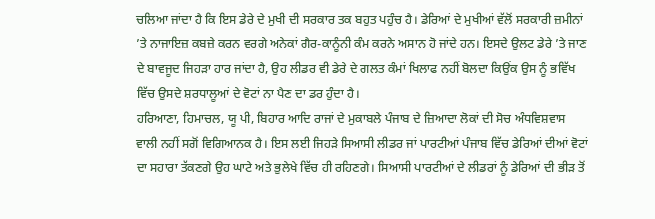ਚਲਿਆ ਜਾਂਦਾ ਹੈ ਕਿ ਇਸ ਡੇਰੇ ਦੇ ਮੁਖੀ ਦੀ ਸਰਕਾਰ ਤਕ ਬਹੁਤ ਪਹੁੰਚ ਹੈ। ਡੇਰਿਆਂ ਦੇ ਮੁਖੀਆਂ ਵੱਲੋਂ ਸਰਕਾਰੀ ਜ਼ਮੀਨਾਂ ’ਤੇ ਨਾਜਾਇਜ਼ ਕਬਜ਼ੇ ਕਰਨ ਵਰਗੇ ਅਨੇਕਾਂ ਗੈਰ-ਕਾਨੂੰਨੀ ਕੰਮ ਕਰਨੇ ਅਸਾਨ ਹੋ ਜਾਂਦੇ ਹਨ। ਇਸਦੇ ਉਲਟ ਡੇਰੇ ’ਤੇ ਜਾਣ ਦੇ ਬਾਵਜੂਦ ਜਿਹੜਾ ਹਾਰ ਜਾਂਦਾ ਹੈ, ਉਹ ਲੀਡਰ ਵੀ ਡੇਰੇ ਦੇ ਗਲਤ ਕੰਮਾਂ ਖਿਲਾਫ ਨਹੀਂ ਬੋਲਦਾ ਕਿਉਂਕ ਉਸ ਨੂੰ ਭਵਿੱਖ ਵਿੱਚ ਉਸਦੇ ਸ਼ਰਧਾਲੂਆਂ ਦੇ ਵੋਟਾਂ ਨਾ ਪੈਣ ਦਾ ਡਰ ਹੁੰਦਾ ਹੈ।
ਹਰਿਆਣਾ, ਹਿਮਾਚਲ, ਯੂ ਪੀ, ਬਿਹਾਰ ਆਦਿ ਰਾਜਾਂ ਦੇ ਮੁਕਾਬਲੇ ਪੰਜਾਬ ਦੇ ਜ਼ਿਆਦਾ ਲੋਕਾਂ ਦੀ ਸੋਚ ਅੰਧਵਿਸ਼ਵਾਸ ਵਾਲੀ ਨਹੀਂ ਸਗੋਂ ਵਿਗਿਆਨਕ ਹੈ। ਇਸ ਲਈ ਜਿਹੜੇ ਸਿਆਸੀ ਲੀਡਰ ਜਾਂ ਪਾਰਟੀਆਂ ਪੰਜਾਬ ਵਿੱਚ ਡੇਰਿਆਂ ਦੀਆਂ ਵੋਟਾਂ ਦਾ ਸਹਾਰਾ ਤੱਕਣਗੇ ਉਹ ਘਾਟੇ ਅਤੇ ਭੁਲੇਖੇ ਵਿੱਚ ਹੀ ਰਹਿਣਗੇ। ਸਿਆਸੀ ਪਾਰਟੀਆਂ ਦੇ ਲੀਡਰਾਂ ਨੂੰ ਡੇਰਿਆਂ ਦੀ ਭੀੜ ਤੋਂ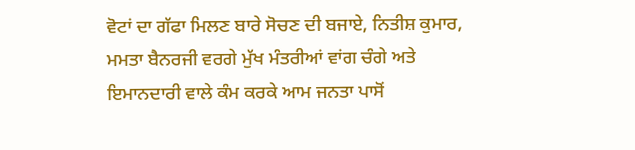ਵੋਟਾਂ ਦਾ ਗੱਫਾ ਮਿਲਣ ਬਾਰੇ ਸੋਚਣ ਦੀ ਬਜਾਏ, ਨਿਤੀਸ਼ ਕੁਮਾਰ, ਮਮਤਾ ਬੈਨਰਜੀ ਵਰਗੇ ਮੁੱਖ ਮੰਤਰੀਆਂ ਵਾਂਗ ਚੰਗੇ ਅਤੇ ਇਮਾਨਦਾਰੀ ਵਾਲੇ ਕੰਮ ਕਰਕੇ ਆਮ ਜਨਤਾ ਪਾਸੋਂ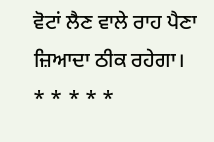ਵੋਟਾਂ ਲੈਣ ਵਾਲੇ ਰਾਹ ਪੈਣਾ ਜ਼ਿਆਦਾ ਠੀਕ ਰਹੇਗਾ।
* * * * *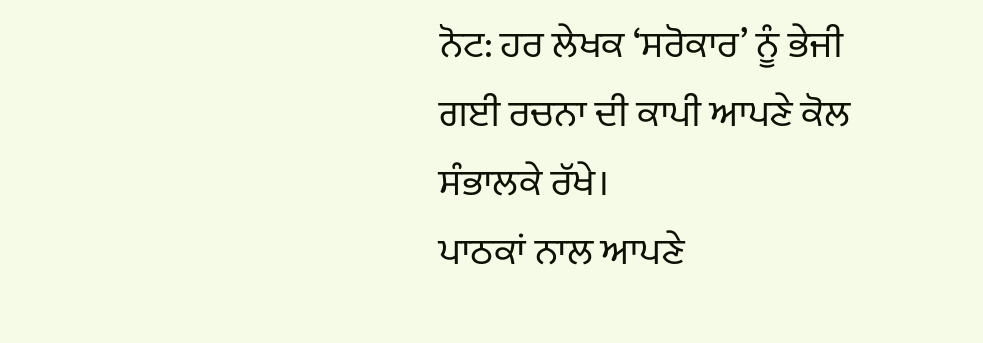ਨੋਟ: ਹਰ ਲੇਖਕ ‘ਸਰੋਕਾਰ’ ਨੂੰ ਭੇਜੀ ਗਈ ਰਚਨਾ ਦੀ ਕਾਪੀ ਆਪਣੇ ਕੋਲ ਸੰਭਾਲਕੇ ਰੱਖੇ।
ਪਾਠਕਾਂ ਨਾਲ ਆਪਣੇ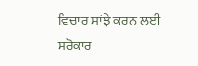ਵਿਚਾਰ ਸਾਂਝੇ ਕਰਨ ਲਈ ਸਰੋਕਾਰ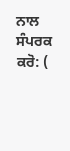ਨਾਲ ਸੰਪਰਕ ਕਰੋ: (